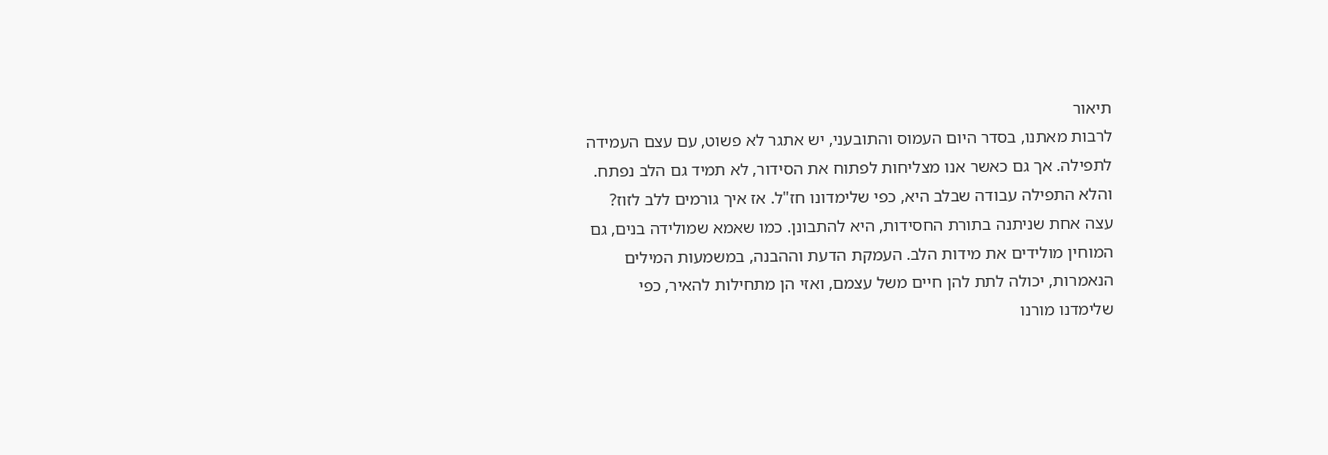תיאור
לרבות מאתנו, בסדר היום העמוס והתובעני, יש אתגר לא פשוט, עם עצם העמידה לתפילה. אך גם כאשר אנו מצליחות לפתוח את הסידור, לא תמיד גם הלב נפתח. והלא התפילה עבודה שבלב היא, כפי שלימדונו חז"ל. אז איך גורמים ללב לזוז?
עצה אחת שניתנה בתורת החסידות, היא להתבונן. כמו שאמא שמולידה בנים, גם המוחין מולידים את מידות הלב. העמקת הדעת וההבנה, במשמעות המילים הנאמרות, יכולה לתת להן חיים משל עצמם, ואזי הן מתחילות להאיר, כפי שלימדנו מורנו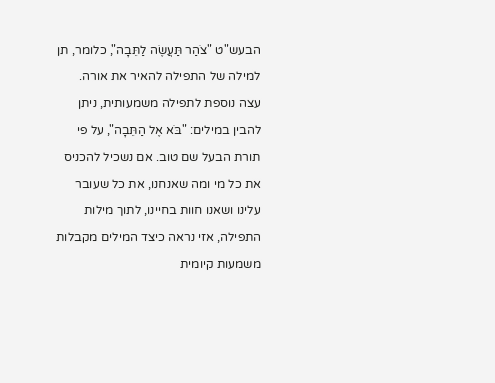הבעש"ט "צֹהַר תַּעֲשֶׂה לַתֵּבָה", כלומר, תן למילה של התפילה להאיר את אורה.
עצה נוספת לתפילה משמעותית, ניתן להבין במילים: "בֹּא אֶל הַתֵּבָה", על פי תורת הבעל שם טוב. אם נשכיל להכניס את כל מי ומה שאנחנו, את כל שעובר עלינו ושאנו חוות בחיינו, לתוך מילות התפילה, אזי נראה כיצד המילים מקבלות משמעות קיומית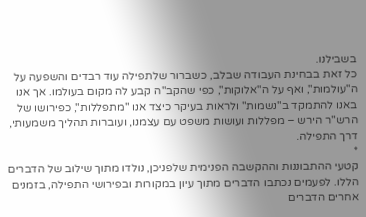בשבילנו.
כל זאת בבחינת העבודה שבלב, כשברור שלתפילה עוד רבדים והשפעה על ה"עולמות", ואף על ה"אלוקות", כפי שהקב"ה קבע לה מקום בעולמו. אך אנו באנו להתמקד ב"נשמות" ולראות בעיקר כיצד אנו "מתפללות", כפירושו של הרש"ר הירש – מפללות ועושות משפט עם עצמנו, ועוברות תהליך משמעותי, דרך התפילה.
*
קטעי ההתבוננות וההקשבה הפנימית שלפניכן, נולדו מתוך שילוב של הדברים הללו. לפעמים נכתבו הדברים מתוך עיון במקורות ובפירושי התפילה, בזמנים אחרים הדברים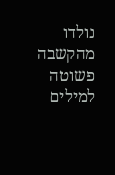נולדו מהקשבה פשוטה למילים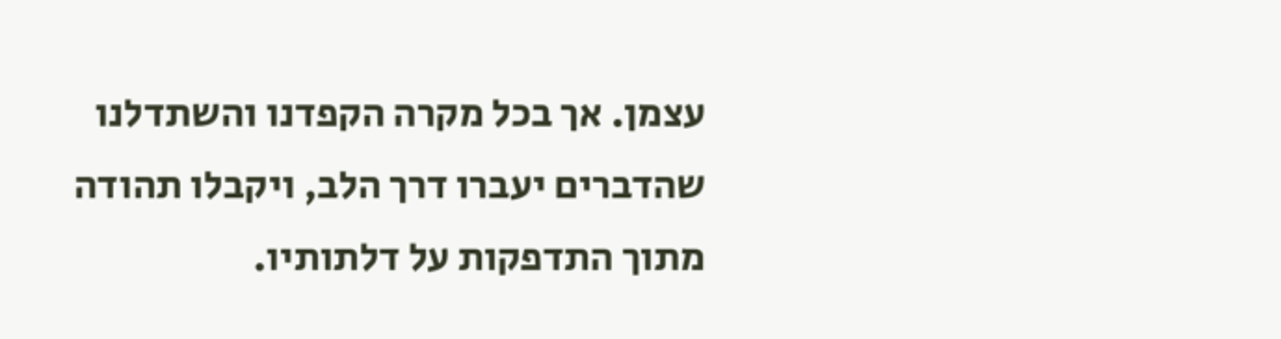עצמן. אך בכל מקרה הקפדנו והשתדלנו שהדברים יעברו דרך הלב, ויקבלו תהודה מתוך התדפקות על דלתותיו.